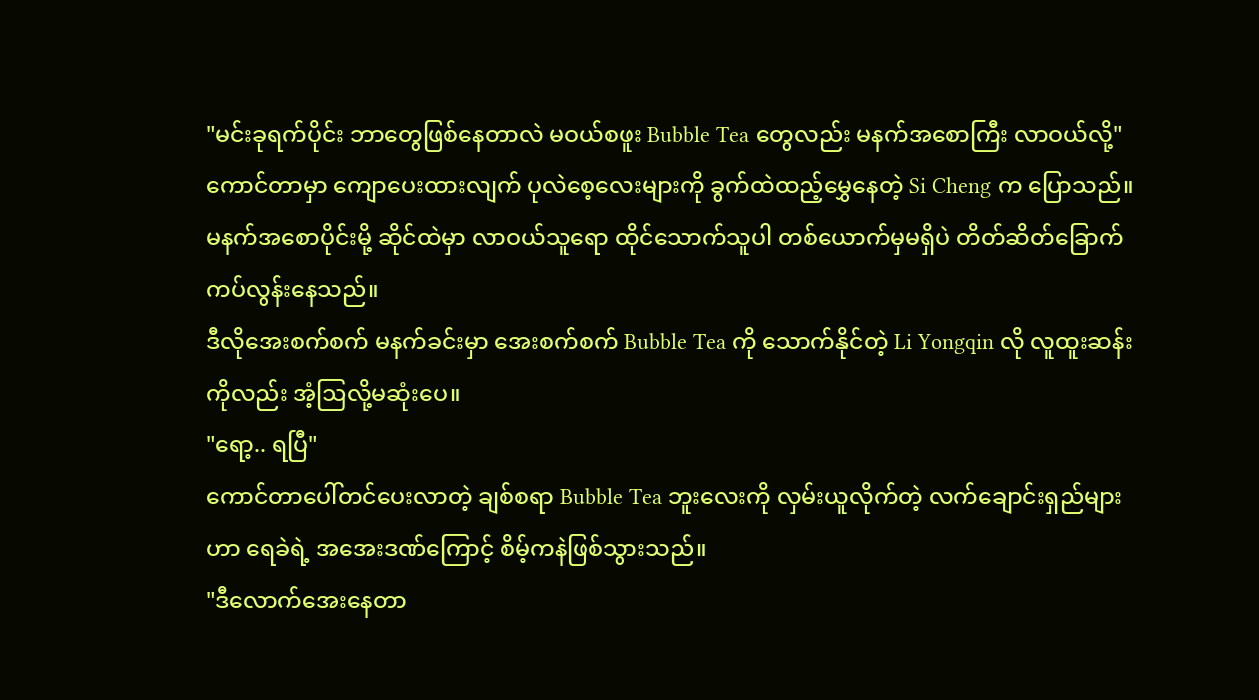"မင်းခုရက်ပိုင်း ဘာတွေဖြစ်နေတာလဲ မဝယ်စဖူး Bubble Tea တွေလည်း မနက်အစောကြီး လာဝယ်လို့"
ကောင်တာမှာ ကျောပေးထားလျက် ပုလဲစေ့လေးများကို ခွက်ထဲထည့်မွှေနေတဲ့ Si Cheng က ပြောသည်။
မနက်အစောပိုင်းမို့ ဆိုင်ထဲမှာ လာဝယ်သူရော ထိုင်သောက်သူပါ တစ်ယောက်မှမရှိပဲ တိတ်ဆိတ်ခြောက်ကပ်လွန်းနေသည်။
ဒီလိုအေးစက်စက် မနက်ခင်းမှာ အေးစက်စက် Bubble Tea ကို သောက်နိုင်တဲ့ Li Yongqin လို လူထူးဆန်းကိုလည်း အံ့ဩလို့မဆုံးပေ။
"ရော့.. ရပြီ"
ကောင်တာပေါ်တင်ပေးလာတဲ့ ချစ်စရာ Bubble Tea ဘူးလေးကို လှမ်းယူလိုက်တဲ့ လက်ချောင်းရှည်များဟာ ရေခဲရဲ့ အအေးဒဏ်ကြောင့် စိမ့်ကနဲဖြစ်သွားသည်။
"ဒီလောက်အေးနေတာ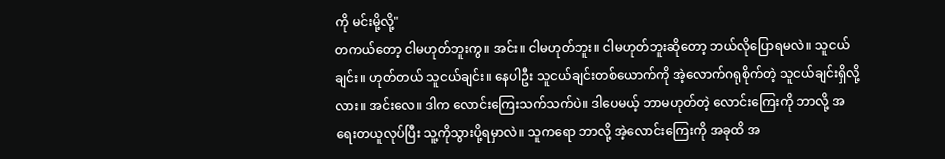ကို မင်းမို့လို့"
တကယ်တော့ ငါမဟုတ်ဘူးကွ။ အင်း။ ငါမဟုတ်ဘူး။ ငါမဟုတ်ဘူးဆိုတော့ ဘယ်လိုပြောရမလဲ။ သူငယ်ချင်း။ ဟုတ်တယ် သူငယ်ချင်း။ နေပါဦး သူငယ်ချင်းတစ်ယောက်ကို အဲ့လောက်ဂရုစိုက်တဲ့ သူငယ်ချင်းရှိလို့လား။ အင်းလေ။ ဒါက လောင်းကြေးသက်သက်ပဲ။ ဒါပေမယ့် ဘာမဟုတ်တဲ့ လောင်းကြေးကို ဘာလို့ အရေးတယူလုပ်ပြီး သူ့ကိုသွားပို့ရမှာလဲ။ သူကရော ဘာလို့ အဲ့လောင်းကြေးကို အခုထိ အ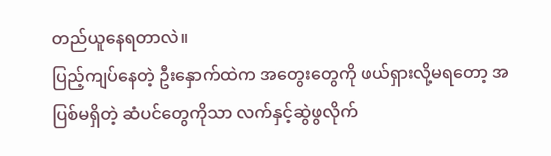တည်ယူနေရတာလဲ။
ပြည့်ကျပ်နေတဲ့ ဦးနှောက်ထဲက အတွေးတွေကို ဖယ်ရှားလို့မရတော့ အပြစ်မရှိတဲ့ ဆံပင်တွေကိုသာ လက်နှင့်ဆွဲဖွလိုက်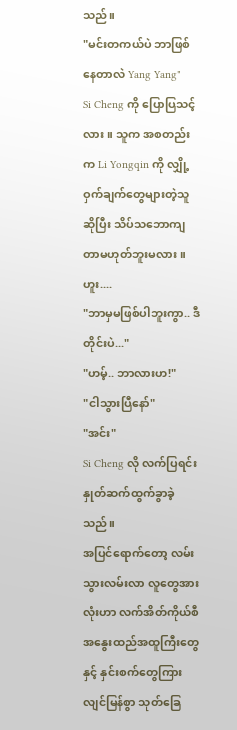သည်။
"မင်းတကယ်ပဲ ဘာဖြစ်နေတာလဲ Yang Yang"
Si Cheng ကို ပြောပြသင့်လား။ သူက အစတည်းက Li Yongqin ကို လျှို့ဝှက်ချက်တွေများတဲ့သူဆိုပြီး သိပ်သဘောကျတာမဟုတ်ဘူးမလား။ ဟူး....
"ဘာမှမဖြစ်ပါဘူးကွာ.. ဒီတိုင်းပဲ..."
"ဟမ့်.. ဘာလားဟ!"
"ငါသွားပြီနော်"
"အင်း"
Si Cheng လို လက်ပြရင်း နှုတ်ဆက်ထွက်ခွာခဲ့သည်။
အပြင်ရောက်တော့ လမ်းသွားလမ်းလာ လူတွေအားလုံးဟာ လက်အိတ်ကိုယ်စီ အနွေးထည်အထူကြီးတွေနှင့် နှင်းစက်တွေကြား လျင်မြန်စွာ သုတ်ခြေ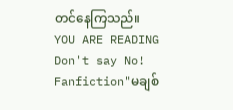တင်နေကြသည်။
YOU ARE READING
Don't say No!
Fanfiction"မချစ်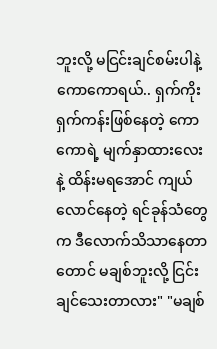ဘူးလို့ မငြင်းချင်စမ်းပါနဲ့ ကောကောရယ်.. ရှက်ကိုးရှက်ကန်းဖြစ်နေတဲ့ ကောကောရဲ့ မျက်နှာထားလေးနဲ့ ထိန်းမရအောင် ကျယ်လောင်နေတဲ့ ရင်ခုန်သံတွေက ဒီလောက်သိသာနေတာတောင် မချစ်ဘူးလို့ ငြင်းချင်သေးတာလား" "မချစ်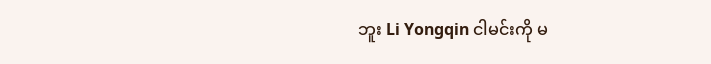ဘူး Li Yongqin ငါမင်းကို မ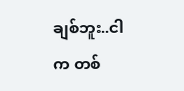ချစ်ဘူး..ငါက တစ်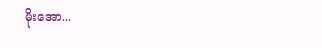မိုးအော...